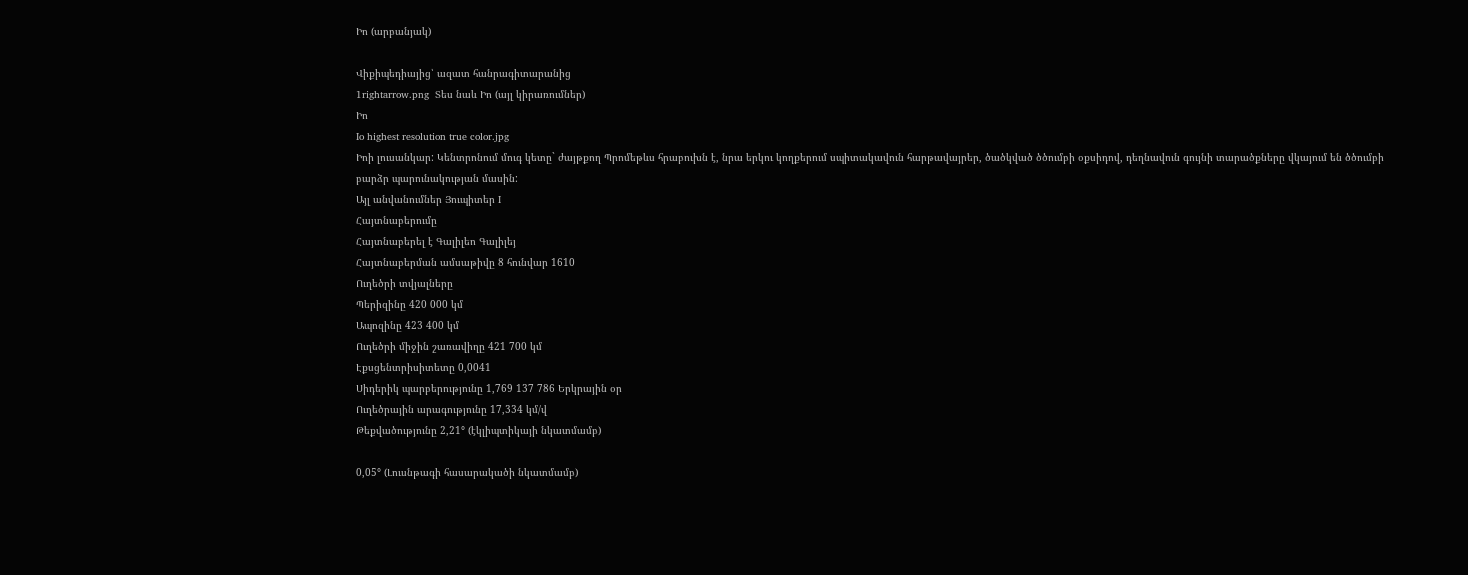Իո (արբանյակ)

Վիքիպեդիայից՝ ազատ հանրագիտարանից
1rightarrow.png  Տես նաև Իո (այլ կիրառումներ)
Իո
Io highest resolution true color.jpg
Իոի լուսանկար: Կենտրոնում մուգ կետը` ժայթքող Պրոմեթևս հրաբուխն է, նրա երկու կողքերում սպիտակավուն հարթավայրեր, ծածկված ծծումբի օքսիդով, դեղնավուն գույնի տարածքները վկայում են ծծումբի բարձր պարունակության մասին:
Այլ անվանումներ Յուպիտեր I
Հայտնաբերումը
Հայտնաբերել է Գալիլեո Գալիլեյ
Հայտնաբերման ամսաթիվը 8 հունվար 1610
Ուղեծրի տվյալները
Պերիզինը 420 000 կմ
Ապոզինը 423 400 կմ
Ուղեծրի միջին շառավիղը 421 700 կմ
Էքսցենտրիսիտետը 0,0041
Սիդերիկ պարբերությունը 1,769 137 786 Երկրային օր
Ուղեծրային արագությունը 17,334 կմ/վ
Թեքվածությունը 2,21° (էկլիպտիկայի նկատմամբ)

0,05° (Լուսնթագի հասարակածի նկատմամբ)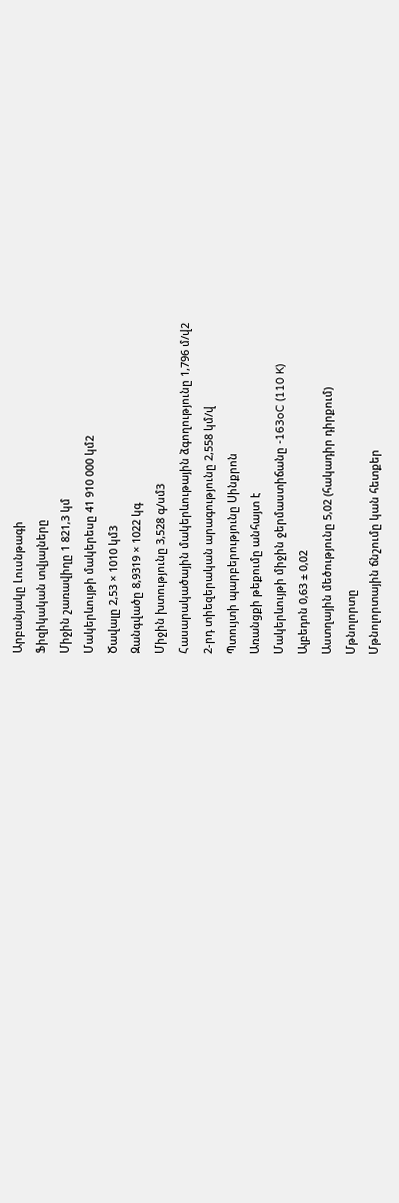Արբանյակը Լուսնթագի
Ֆիզիկական տվյալները
Միջին շառավիղը 1 821,3 կմ
Մակերևույթի մակերեսը 41 910 000 կմ2
Ծավալը 2,53 × 1010 կմ3
Զանգվածը 8,9319 × 1022 կգ
Միջին խտությունը 3,528 գ/սմ3
Հասարակածային մակերևութային ձգողությունը 1,796 մ/վ2
2-րդ տիեզերական արագությունը 2,558 կմ/վ
Պտույտի պարբերությունը Սինքրոն
Առանցքի թեքումը անհայտ է
Մակերևույթի միջին ջերմաստիճանը -163oC (110 K)
Ալբեդոն 0,63 ± 0,02
Աստղային մեծությունը 5,02 (հակադիր դիրքում)
Մթնոլորտը
Մթնոլորտային ճնշումը կան հետքեր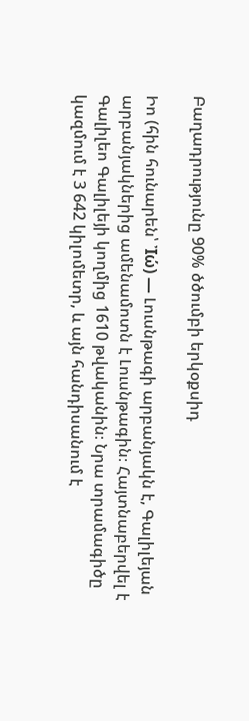Բաղադրությունը 90% ծծումբի երկօքսիդ

Իո (հին հունարեն՝ Ἰώ) ― Լուսնթագի արբանյակն է, Գալիլեյան արբանյակներից ամենամոտն է Լուսնթագին։ Հայտնաբերվել է Գալիլեո Գալիլեյի կողմից 1610 թվականին։ Նրա տրամագիծը կազմում է 3 642 կիլոմետր, և այն հանդիսանում է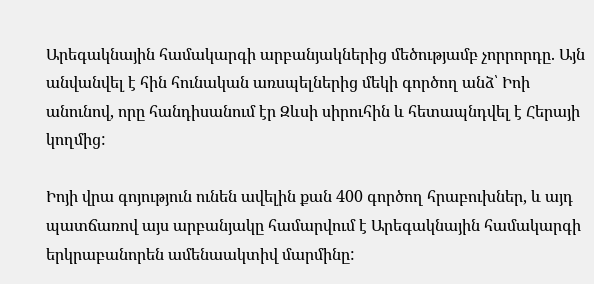Արեգակնային համակարգի արբանյակներից մեծությամբ չորրորդը. Այն անվանվել է հին հունական առսպելներից մեկի գործող անձ՝ Իոի անունով, որը հանդիսանում էր Զևսի սիրուհին և հետապնդվել է Հերայի կողմից:

Իոյի վրա գոյություն ունեն ավելին քան 400 գործող հրաբուխներ, և այդ պատճառով այս արբանյակը համարվում է Արեգակնային համակարգի երկրաբանորեն ամենաակտիվ մարմինը: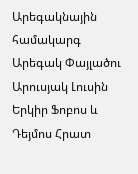Արեգակնային համակարգ
Արեգակ Փայլածու Արուսյակ Լուսին Երկիր Ֆոբոս և Դեյմոս Հրատ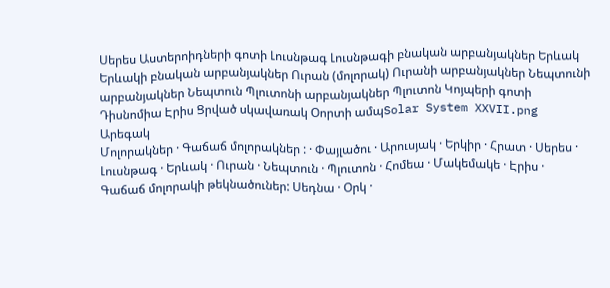Սերես Աստերոիդների գոտի Լուսնթագ Լուսնթագի բնական արբանյակներ Երևակ Երևակի բնական արբանյակներ Ուրան (մոլորակ) Ուրանի արբանյակներ Նեպտունի արբանյակներ Նեպտուն Պլուտոնի արբանյակներ Պլուտոն Կոյպերի գոտի Դիսնոմիա Էրիս Ցրված սկավառակ Օորտի ամպSolar System XXVII.png
Արեգակ
Մոլորակներ · Գաճաճ մոլորակներ : · Փայլածու · Արուսյակ · Երկիր · Հրատ · Սերես · Լուսնթագ · Երևակ · Ուրան · Նեպտուն · Պլուտոն · Հոմեա · Մակեմակե · Էրիս ·
Գաճաճ մոլորակի թեկնածուներ: Սեդնա · Օրկ ·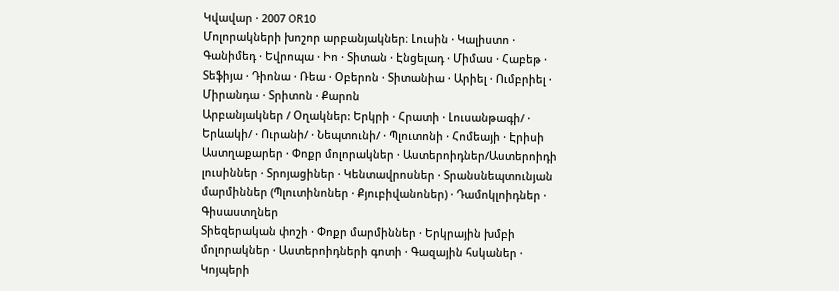Կվավար · 2007 OR10
Մոլորակների խոշոր արբանյակներ։ Լուսին · Կալիստո · Գանիմեդ · Եվրոպա · Իո · Տիտան · Էնցելադ · Միմաս · Հաբեթ · Տեֆիյա · Դիոնա · Ռեա · Օբերոն · Տիտանիա · Արիել · Ումբրիել · Միրանդա · Տրիտոն · Քարոն
Արբանյակներ / Օղակներ: Երկրի · Հրատի · Լուսանթագի/ · Երևակի/ · Ուրանի/ · Նեպտունի/ · Պլուտոնի · Հոմեայի · Էրիսի
Աստղաքարեր · Փոքր մոլորակներ · Աստերոիդներ/Աստերոիդի լուսիններ · Տրոյացիներ · Կենտավրոսներ · Տրանսնեպտունյան մարմիններ (Պլուտինոներ · Քյուբիվանոներ) · Դամոկլոիդներ · Գիսաստղներ
Տիեզերական փոշի · Փոքր մարմիններ · Երկրային խմբի մոլորակներ · Աստերոիդների գոտի · Գազային հսկաներ · Կոյպերի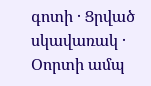գոտի · Ցրված սկավառակ · Օորտի ամպ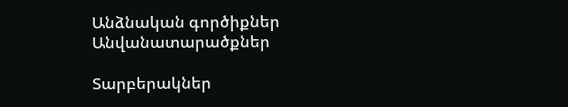Անձնական գործիքներ
Անվանատարածքներ

Տարբերակներ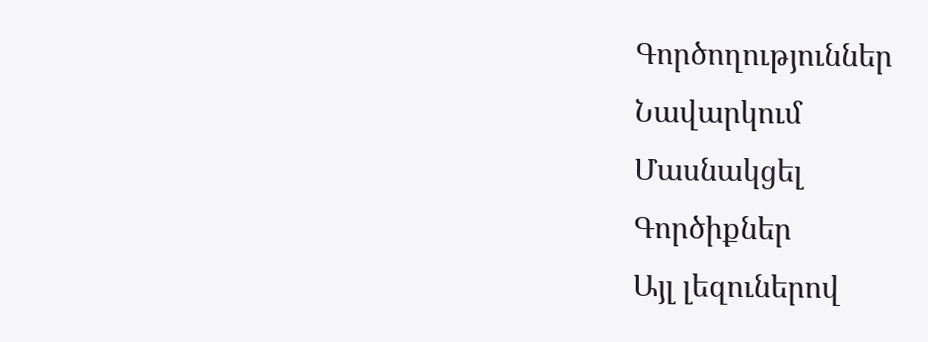Գործողություններ
Նավարկում
Մասնակցել
Գործիքներ
Այլ լեզուներով